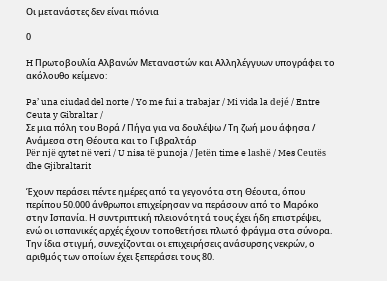Οι μετανάστες δεν είναι πιόνια

0

H Πρωτοβουλία Αλβανών Μεταναστών και Αλληλέγγυων υπογράφει το ακόλουθο κείμενο:

Pa’ una ciudad del norte / Yo me fui a trabajar / Mi vida la dejé / Entre Ceuta y Gibraltar /
Σε μια πόλη του Βορά / Πήγα για να δουλέψω / Τη ζωή μου άφησα / Ανάμεσα στη Θέουτα και το Γιβραλτάρ
Për një qytet në veri / U nisa të punoja / Jetën time e lashë / Mes Ceutës dhe Gjibraltarit

Έχουν περάσει πέντε ημέρες από τα γεγονότα στη Θέουτα, όπου περίπου 50.000 άνθρωποι επιχείρησαν να περάσουν από το Μαρόκο στην Ισπανία. Η συντριπτική πλειονότητά τους έχει ήδη επιστρέψει, ενώ οι ισπανικές αρχές έχουν τοποθετήσει πλωτό φράγμα στα σύνορα. Την ίδια στιγμή, συνεχίζονται οι επιχειρήσεις ανάσυρσης νεκρών, ο αριθμός των οποίων έχει ξεπεράσει τους 80.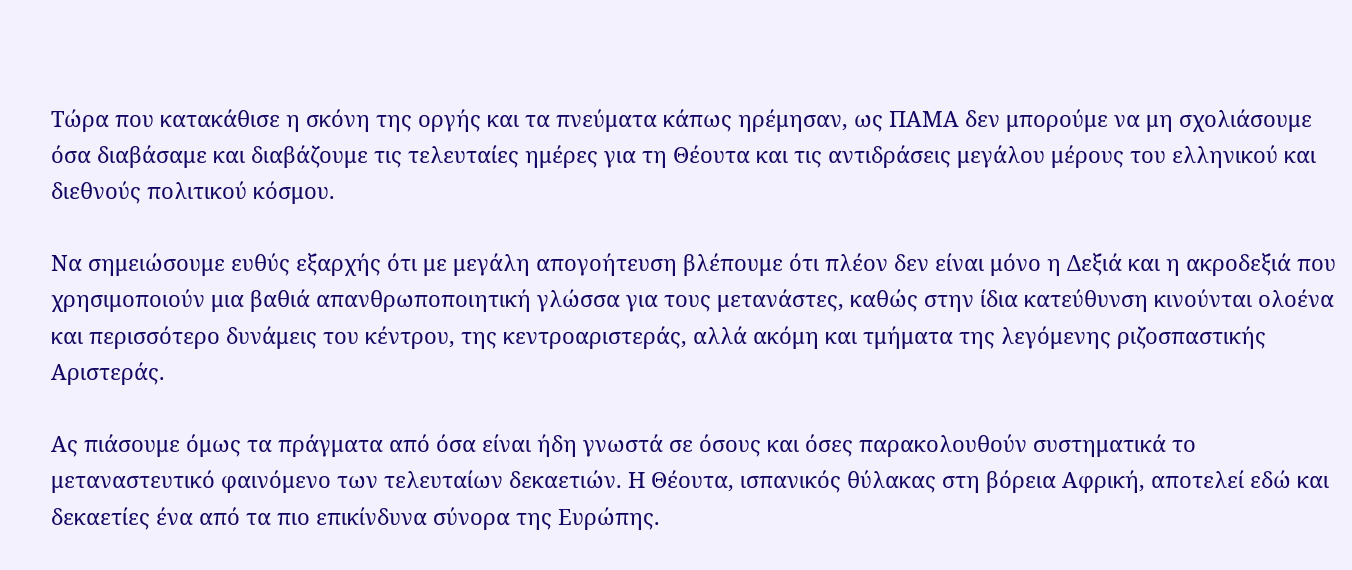Τώρα που κατακάθισε η σκόνη της οργής και τα πνεύματα κάπως ηρέμησαν, ως ΠΑΜΑ δεν μπορούμε να μη σχολιάσουμε όσα διαβάσαμε και διαβάζουμε τις τελευταίες ημέρες για τη Θέουτα και τις αντιδράσεις μεγάλου μέρους του ελληνικού και διεθνούς πολιτικού κόσμου.

Να σημειώσουμε ευθύς εξαρχής ότι με μεγάλη απογοήτευση βλέπουμε ότι πλέον δεν είναι μόνο η Δεξιά και η ακροδεξιά που χρησιμοποιούν μια βαθιά απανθρωποποιητική γλώσσα για τους μετανάστες, καθώς στην ίδια κατεύθυνση κινούνται ολοένα και περισσότερο δυνάμεις του κέντρου, της κεντροαριστεράς, αλλά ακόμη και τμήματα της λεγόμενης ριζοσπαστικής Αριστεράς.

Ας πιάσουμε όμως τα πράγματα από όσα είναι ήδη γνωστά σε όσους και όσες παρακολουθούν συστηματικά το μεταναστευτικό φαινόμενο των τελευταίων δεκαετιών. Η Θέουτα, ισπανικός θύλακας στη βόρεια Αφρική, αποτελεί εδώ και δεκαετίες ένα από τα πιο επικίνδυνα σύνορα της Ευρώπης.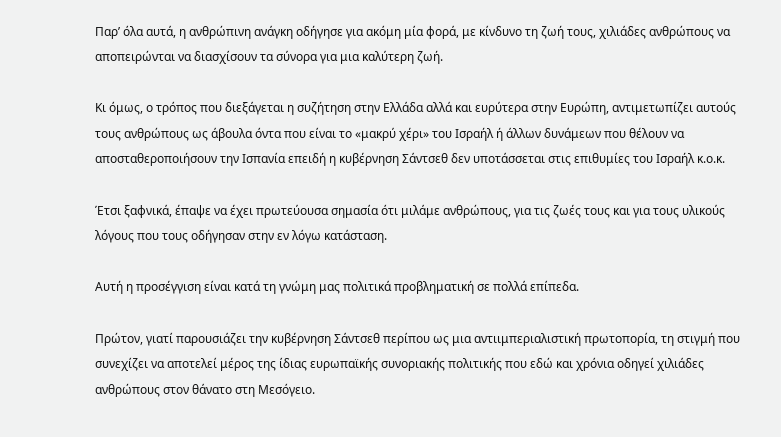Παρ’ όλα αυτά, η ανθρώπινη ανάγκη οδήγησε για ακόμη μία φορά, με κίνδυνο τη ζωή τους, χιλιάδες ανθρώπους να αποπειρώνται να διασχίσουν τα σύνορα για μια καλύτερη ζωή.

Κι όμως, ο τρόπος που διεξάγεται η συζήτηση στην Ελλάδα αλλά και ευρύτερα στην Ευρώπη, αντιμετωπίζει αυτούς τους ανθρώπους ως άβουλα όντα που είναι το «μακρύ χέρι» του Ισραήλ ή άλλων δυνάμεων που θέλουν να αποσταθεροποιήσουν την Ισπανία επειδή η κυβέρνηση Σάντσεθ δεν υποτάσσεται στις επιθυμίες του Ισραήλ κ.ο.κ.

Έτσι ξαφνικά, έπαψε να έχει πρωτεύουσα σημασία ότι μιλάμε ανθρώπους, για τις ζωές τους και για τους υλικούς λόγους που τους οδήγησαν στην εν λόγω κατάσταση.

Αυτή η προσέγγιση είναι κατά τη γνώμη μας πολιτικά προβληματική σε πολλά επίπεδα.

Πρώτον, γιατί παρουσιάζει την κυβέρνηση Σάντσεθ περίπου ως μια αντιιμπεριαλιστική πρωτοπορία, τη στιγμή που συνεχίζει να αποτελεί μέρος της ίδιας ευρωπαϊκής συνοριακής πολιτικής που εδώ και χρόνια οδηγεί χιλιάδες ανθρώπους στον θάνατο στη Μεσόγειο.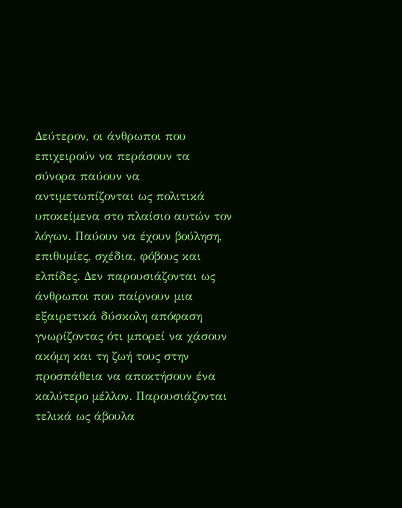Δεύτερον, οι άνθρωποι που επιχειρούν να περάσουν τα σύνορα παύουν να αντιμετωπίζονται ως πολιτικά υποκείμενα στο πλαίσιο αυτών τον λόγων. Παύουν να έχουν βούληση, επιθυμίες, σχέδια, φόβους και ελπίδες. Δεν παρουσιάζονται ως άνθρωποι που παίρνουν μια εξαιρετικά δύσκολη απόφαση γνωρίζοντας ότι μπορεί να χάσουν ακόμη και τη ζωή τους στην προσπάθεια να αποκτήσουν ένα καλύτερο μέλλον. Παρουσιάζονται τελικά ως άβουλα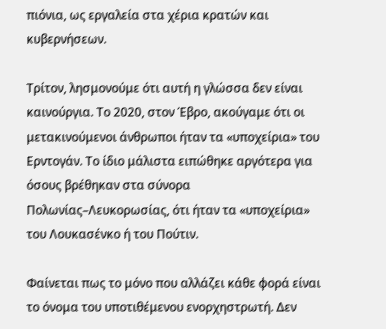πιόνια, ως εργαλεία στα χέρια κρατών και κυβερνήσεων.

Τρίτον, λησμονούμε ότι αυτή η γλώσσα δεν είναι καινούργια. Το 2020, στον Έβρο, ακούγαμε ότι οι μετακινούμενοι άνθρωποι ήταν τα «υποχείρια» του Ερντογάν. Το ίδιο μάλιστα ειπώθηκε αργότερα για όσους βρέθηκαν στα σύνορα Πολωνίας–Λευκορωσίας, ότι ήταν τα «υποχείρια» του Λουκασένκο ή του Πούτιν.

Φαίνεται πως το μόνο που αλλάζει κάθε φορά είναι το όνομα του υποτιθέμενου ενορχηστρωτή. Δεν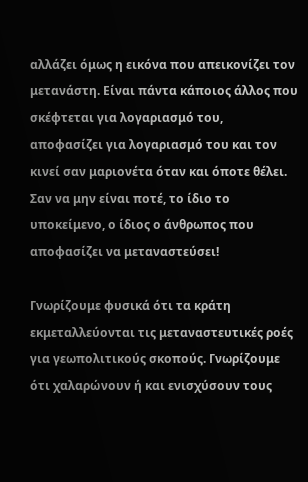αλλάζει όμως η εικόνα που απεικονίζει τον μετανάστη. Είναι πάντα κάποιος άλλος που σκέφτεται για λογαριασμό του, αποφασίζει για λογαριασμό του και τον κινεί σαν μαριονέτα όταν και όποτε θέλει. Σαν να μην είναι ποτέ, το ίδιο το υποκείμενο, ο ίδιος ο άνθρωπος που αποφασίζει να μεταναστεύσει!

Γνωρίζουμε φυσικά ότι τα κράτη εκμεταλλεύονται τις μεταναστευτικές ροές για γεωπολιτικούς σκοπούς. Γνωρίζουμε ότι χαλαρώνουν ή και ενισχύσουν τους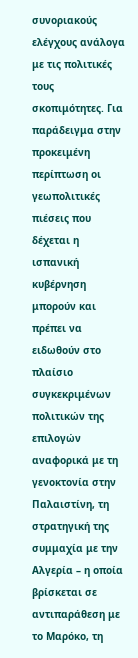συνοριακούς ελέγχους ανάλογα με τις πολιτικές τους σκοπιμότητες. Για παράδειγμα στην προκειμένη περίπτωση οι γεωπολιτικές πιέσεις που δέχεται η ισπανική κυβέρνηση μπορούν και πρέπει να ειδωθούν στο πλαίσιο συγκεκριμένων πολιτικών της επιλογών αναφορικά με τη γενοκτονία στην Παλαιστίνη, τη στρατηγική της συμμαχία με την Αλγερία – η οποία βρίσκεται σε αντιπαράθεση με το Μαρόκο, τη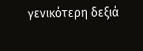γενικότερη δεξιά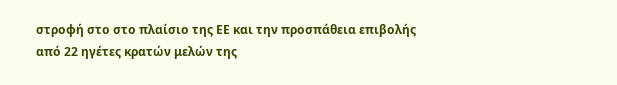στροφή στο στο πλαίσιο της ΕΕ και την προσπάθεια επιβολής από 22 ηγέτες κρατών μελών της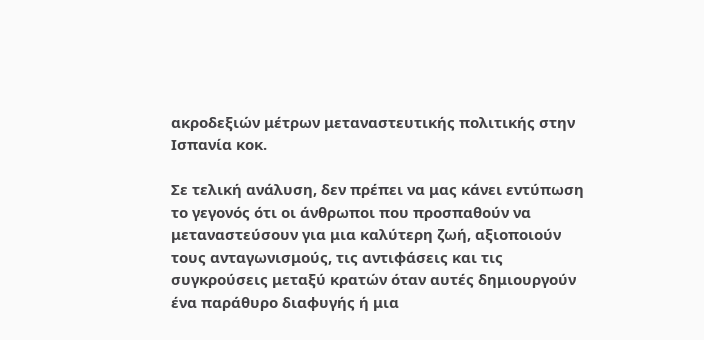ακροδεξιών μέτρων μεταναστευτικής πολιτικής στην Ισπανία κοκ.

Σε τελική ανάλυση, δεν πρέπει να μας κάνει εντύπωση το γεγονός ότι οι άνθρωποι που προσπαθούν να μεταναστεύσουν για μια καλύτερη ζωή, αξιοποιούν τους ανταγωνισμούς, τις αντιφάσεις και τις συγκρούσεις μεταξύ κρατών όταν αυτές δημιουργούν ένα παράθυρο διαφυγής ή μια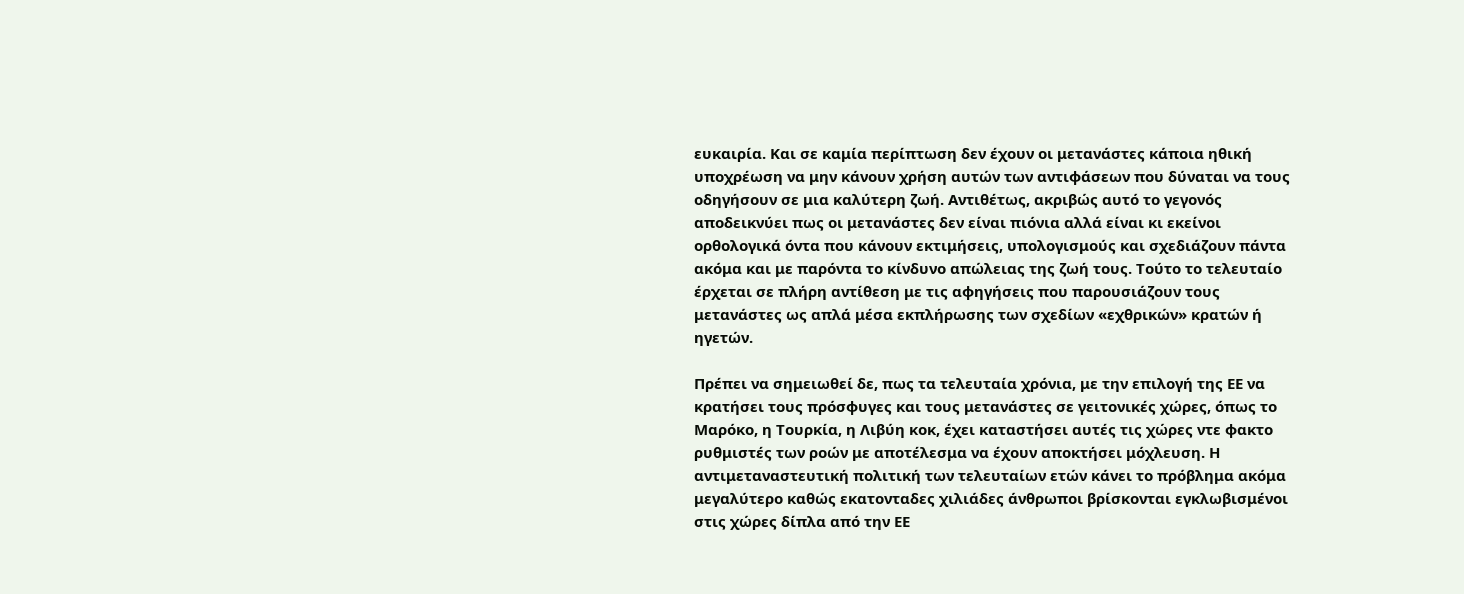ευκαιρία. Και σε καμία περίπτωση δεν έχουν οι μετανάστες κάποια ηθική υποχρέωση να μην κάνουν χρήση αυτών των αντιφάσεων που δύναται να τους οδηγήσουν σε μια καλύτερη ζωή. Αντιθέτως, ακριβώς αυτό το γεγονός αποδεικνύει πως οι μετανάστες δεν είναι πιόνια αλλά είναι κι εκείνοι ορθολογικά όντα που κάνουν εκτιμήσεις, υπολογισμούς και σχεδιάζουν πάντα ακόμα και με παρόντα το κίνδυνο απώλειας της ζωή τους. Τούτο το τελευταίο έρχεται σε πλήρη αντίθεση με τις αφηγήσεις που παρουσιάζουν τους μετανάστες ως απλά μέσα εκπλήρωσης των σχεδίων «εχθρικών» κρατών ή ηγετών.

Πρέπει να σημειωθεί δε, πως τα τελευταία χρόνια, με την επιλογή της ΕΕ να κρατήσει τους πρόσφυγες και τους μετανάστες σε γειτονικές χώρες, όπως το Μαρόκο, η Τουρκία, η Λιβύη κοκ, έχει καταστήσει αυτές τις χώρες ντε φακτο ρυθμιστές των ροών με αποτέλεσμα να έχουν αποκτήσει μόχλευση. Η αντιμεταναστευτική πολιτική των τελευταίων ετών κάνει το πρόβλημα ακόμα μεγαλύτερο καθώς εκατονταδες χιλιάδες άνθρωποι βρίσκονται εγκλωβισμένοι στις χώρες δίπλα από την ΕΕ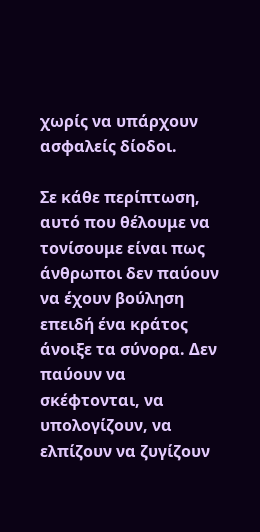χωρίς να υπάρχουν ασφαλείς δίοδοι.

Σε κάθε περίπτωση, αυτό που θέλουμε να τονίσουμε είναι πως άνθρωποι δεν παύουν να έχουν βούληση επειδή ένα κράτος άνοιξε τα σύνορα. Δεν παύουν να σκέφτονται, να υπολογίζουν, να ελπίζουν να ζυγίζουν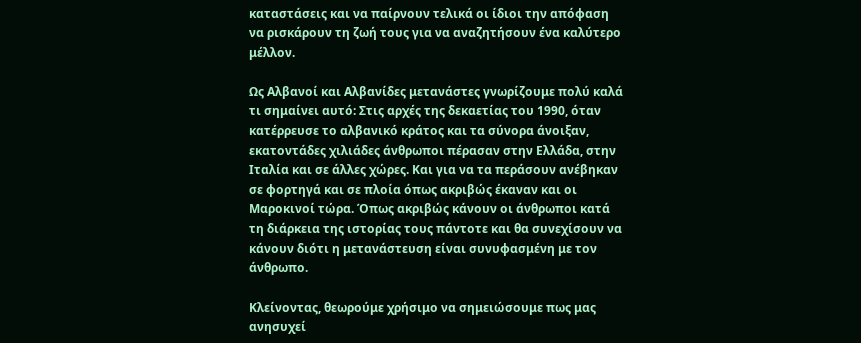καταστάσεις και να παίρνουν τελικά οι ίδιοι την απόφαση να ρισκάρουν τη ζωή τους για να αναζητήσουν ένα καλύτερο μέλλον.

Ως Αλβανοί και Αλβανίδες μετανάστες γνωρίζουμε πολύ καλά τι σημαίνει αυτό: Στις αρχές της δεκαετίας του 1990, όταν κατέρρευσε το αλβανικό κράτος και τα σύνορα άνοιξαν, εκατοντάδες χιλιάδες άνθρωποι πέρασαν στην Ελλάδα, στην Ιταλία και σε άλλες χώρες. Και για να τα περάσουν ανέβηκαν σε φορτηγά και σε πλοία όπως ακριβώς έκαναν και οι Μαροκινοί τώρα. Όπως ακριβώς κάνουν οι άνθρωποι κατά τη διάρκεια της ιστορίας τους πάντοτε και θα συνεχίσουν να κάνουν διότι η μετανάστευση είναι συνυφασμένη με τον άνθρωπο.

Κλείνοντας, θεωρούμε χρήσιμο να σημειώσουμε πως μας ανησυχεί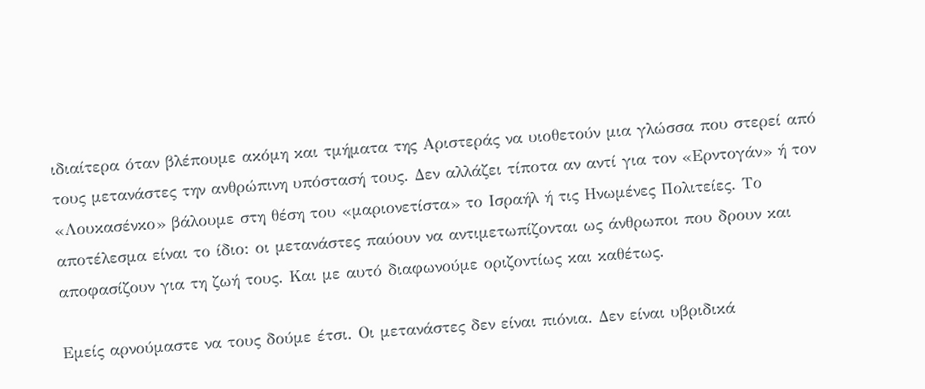ιδιαίτερα όταν βλέπουμε ακόμη και τμήματα της Αριστεράς να υιοθετούν μια γλώσσα που στερεί από τους μετανάστες την ανθρώπινη υπόστασή τους. Δεν αλλάζει τίποτα αν αντί για τον «Ερντογάν» ή τον «Λουκασένκο» βάλουμε στη θέση του «μαριονετίστα» το Ισραήλ ή τις Ηνωμένες Πολιτείες. Το αποτέλεσμα είναι το ίδιο: οι μετανάστες παύουν να αντιμετωπίζονται ως άνθρωποι που δρουν και αποφασίζουν για τη ζωή τους. Και με αυτό διαφωνούμε οριζοντίως και καθέτως.

Εμείς αρνούμαστε να τους δούμε έτσι. Οι μετανάστες δεν είναι πιόνια. Δεν είναι υβριδικά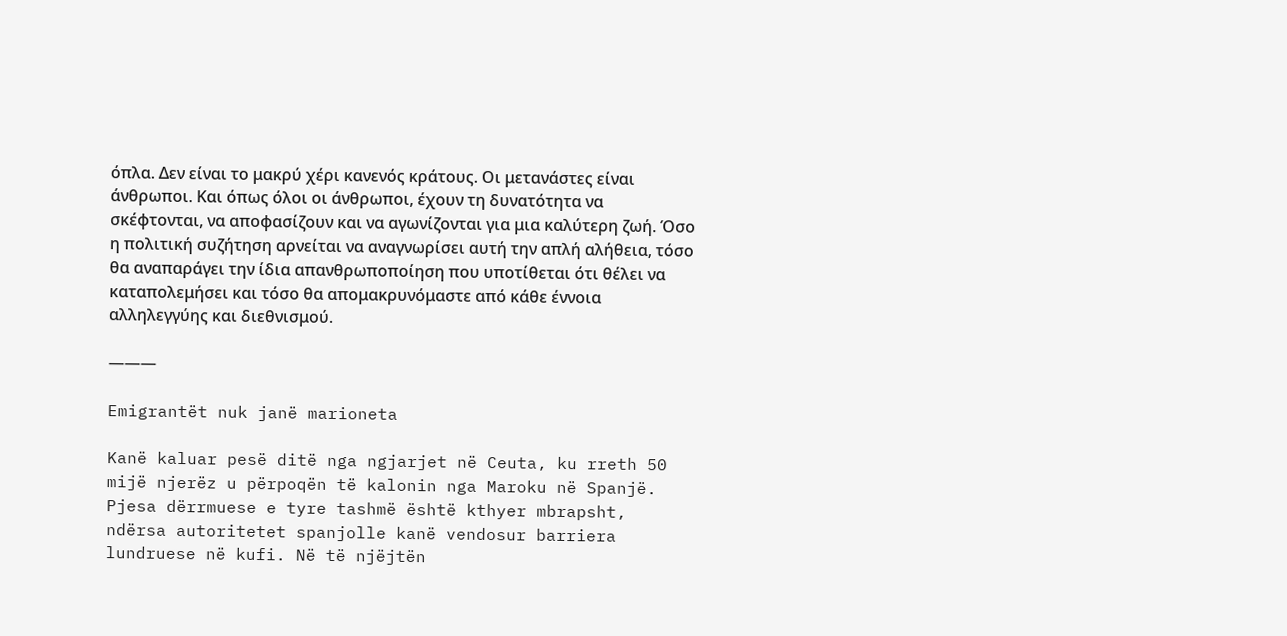όπλα. Δεν είναι το μακρύ χέρι κανενός κράτους. Οι μετανάστες είναι άνθρωποι. Και όπως όλοι οι άνθρωποι, έχουν τη δυνατότητα να σκέφτονται, να αποφασίζουν και να αγωνίζονται για μια καλύτερη ζωή. Όσο η πολιτική συζήτηση αρνείται να αναγνωρίσει αυτή την απλή αλήθεια, τόσο θα αναπαράγει την ίδια απανθρωποποίηση που υποτίθεται ότι θέλει να καταπολεμήσει και τόσο θα απομακρυνόμαστε από κάθε έννοια αλληλεγγύης και διεθνισμού.

———

Emigrantët nuk janë marioneta

Kanë kaluar pesë ditë nga ngjarjet në Ceuta, ku rreth 50 mijë njerëz u përpoqën të kalonin nga Maroku në Spanjë. Pjesa dërrmuese e tyre tashmë është kthyer mbrapsht, ndërsa autoritetet spanjolle kanë vendosur barriera lundruese në kufi. Në të njëjtën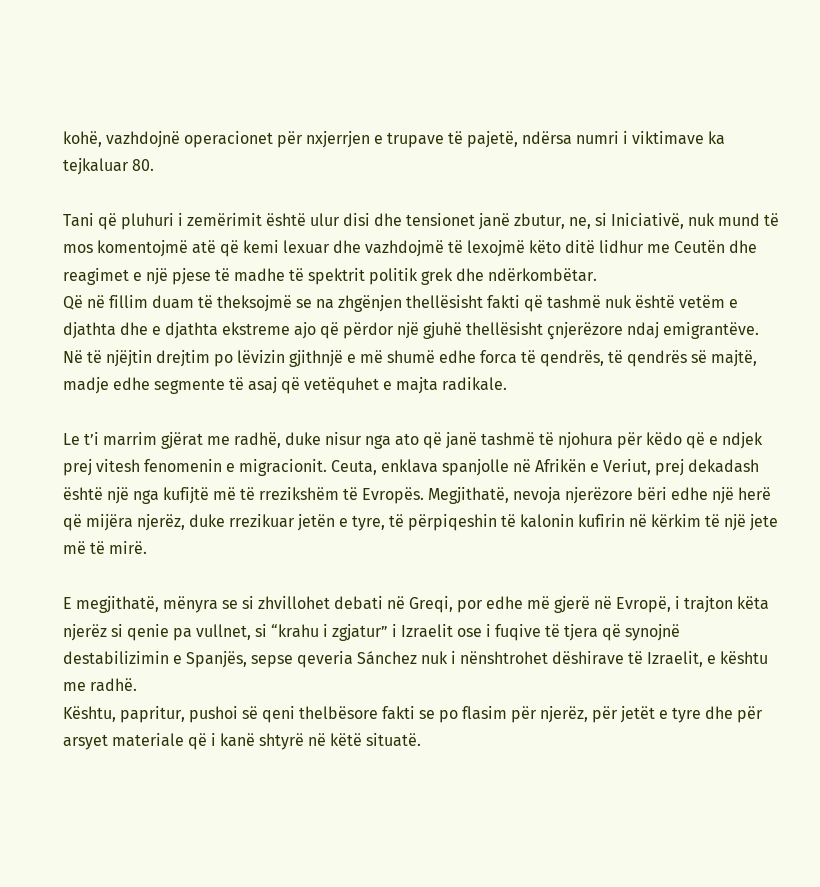kohë, vazhdojnë operacionet për nxjerrjen e trupave të pajetë, ndërsa numri i viktimave ka tejkaluar 80.

Tani që pluhuri i zemërimit është ulur disi dhe tensionet janë zbutur, ne, si Iniciativë, nuk mund të mos komentojmë atë që kemi lexuar dhe vazhdojmë të lexojmë këto ditë lidhur me Ceutën dhe reagimet e një pjese të madhe të spektrit politik grek dhe ndërkombëtar.
Që në fillim duam të theksojmë se na zhgënjen thellësisht fakti që tashmë nuk është vetëm e djathta dhe e djathta ekstreme ajo që përdor një gjuhë thellësisht çnjerëzore ndaj emigrantëve. Në të njëjtin drejtim po lëvizin gjithnjë e më shumë edhe forca të qendrës, të qendrës së majtë, madje edhe segmente të asaj që vetëquhet e majta radikale.

Le t’i marrim gjërat me radhë, duke nisur nga ato që janë tashmë të njohura për këdo që e ndjek prej vitesh fenomenin e migracionit. Ceuta, enklava spanjolle në Afrikën e Veriut, prej dekadash është një nga kufijtë më të rrezikshëm të Evropës. Megjithatë, nevoja njerëzore bëri edhe një herë që mijëra njerëz, duke rrezikuar jetën e tyre, të përpiqeshin të kalonin kufirin në kërkim të një jete më të mirë.

E megjithatë, mënyra se si zhvillohet debati në Greqi, por edhe më gjerë në Evropë, i trajton këta njerëz si qenie pa vullnet, si “krahu i zgjatur” i Izraelit ose i fuqive të tjera që synojnë destabilizimin e Spanjës, sepse qeveria Sánchez nuk i nënshtrohet dëshirave të Izraelit, e kështu me radhë.
Kështu, papritur, pushoi së qeni thelbësore fakti se po flasim për njerëz, për jetët e tyre dhe për arsyet materiale që i kanë shtyrë në këtë situatë.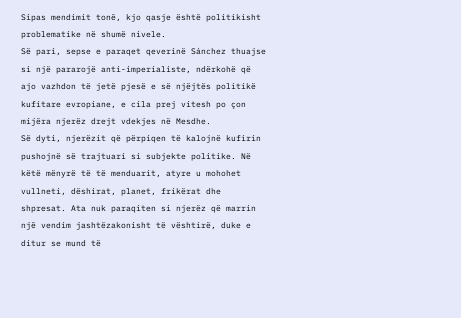Sipas mendimit tonë, kjo qasje është politikisht problematike në shumë nivele.
Së pari, sepse e paraqet qeverinë Sánchez thuajse si një pararojë anti-imperialiste, ndërkohë që ajo vazhdon të jetë pjesë e së njëjtës politikë kufitare evropiane, e cila prej vitesh po çon mijëra njerëz drejt vdekjes në Mesdhe.
Së dyti, njerëzit që përpiqen të kalojnë kufirin pushojnë së trajtuari si subjekte politike. Në këtë mënyrë të të menduarit, atyre u mohohet vullneti, dëshirat, planet, frikërat dhe shpresat. Ata nuk paraqiten si njerëz që marrin një vendim jashtëzakonisht të vështirë, duke e ditur se mund të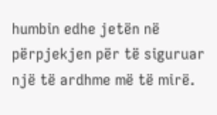humbin edhe jetën në përpjekjen për të siguruar një të ardhme më të mirë.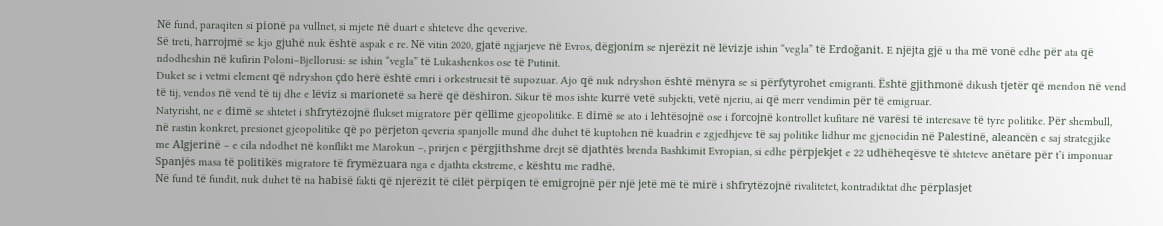Në fund, paraqiten si pionë pa vullnet, si mjete në duart e shteteve dhe qeverive.
Së treti, harrojmë se kjo gjuhë nuk është aspak e re. Në vitin 2020, gjatë ngjarjeve në Evros, dëgjonim se njerëzit në lëvizje ishin “vegla” të Erdoğanit. E njëjta gjë u tha më vonë edhe për ata që ndodheshin në kufirin Poloni–Bjellorusi: se ishin “vegla” të Lukashenkos ose të Putinit.
Duket se i vetmi element që ndryshon çdo herë është emri i orkestruesit të supozuar. Ajo që nuk ndryshon është mënyra se si përfytyrohet emigranti. Është gjithmonë dikush tjetër që mendon në vend të tij, vendos në vend të tij dhe e lëviz si marionetë sa herë që dëshiron. Sikur të mos ishte kurrë vetë subjekti, vetë njeriu, ai që merr vendimin për të emigruar.
Natyrisht, ne e dimë se shtetet i shfrytëzojnë flukset migratore për qëllime gjeopolitike. E dimë se ato i lehtësojnë ose i forcojnë kontrollet kufitare në varësi të interesave të tyre politike. Për shembull, në rastin konkret, presionet gjeopolitike që po përjeton qeveria spanjolle mund dhe duhet të kuptohen në kuadrin e zgjedhjeve të saj politike lidhur me gjenocidin në Palestinë, aleancën e saj strategjike me Algjerinë – e cila ndodhet në konflikt me Marokun –, prirjen e përgjithshme drejt së djathtës brenda Bashkimit Evropian, si edhe përpjekjet e 22 udhëheqësve të shteteve anëtare për t’i imponuar Spanjës masa të politikës migratore të frymëzuara nga e djathta ekstreme, e kështu me radhë.
Në fund të fundit, nuk duhet të na habisë fakti që njerëzit të cilët përpiqen të emigrojnë për një jetë më të mirë i shfrytëzojnë rivalitetet, kontradiktat dhe përplasjet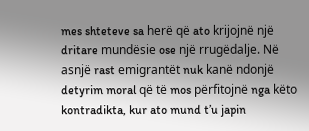mes shteteve sa herë që ato krijojnë një dritare mundësie ose një rrugëdalje. Në asnjë rast emigrantët nuk kanë ndonjë detyrim moral që të mos përfitojnë nga këto kontradikta, kur ato mund t’u japin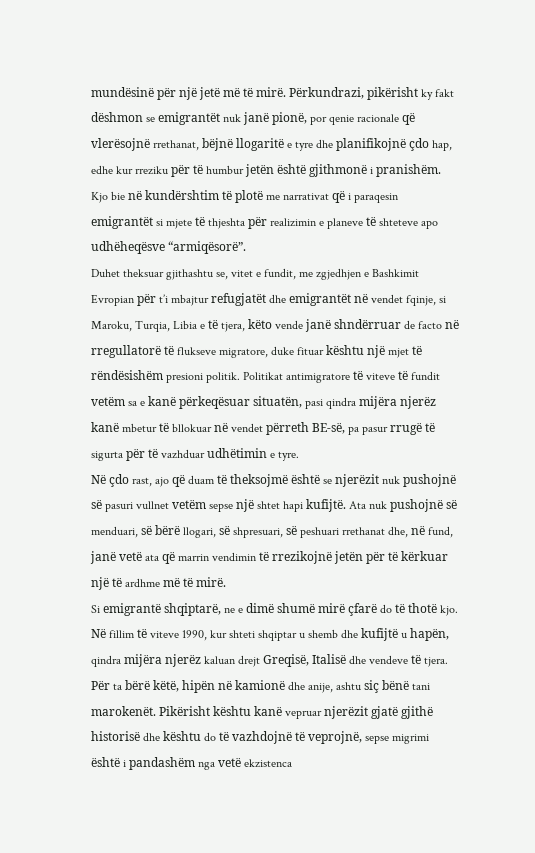mundësinë për një jetë më të mirë. Përkundrazi, pikërisht ky fakt dëshmon se emigrantët nuk janë pionë, por qenie racionale që vlerësojnë rrethanat, bëjnë llogaritë e tyre dhe planifikojnë çdo hap, edhe kur rreziku për të humbur jetën është gjithmonë i pranishëm. Kjo bie në kundërshtim të plotë me narrativat që i paraqesin emigrantët si mjete të thjeshta për realizimin e planeve të shteteve apo udhëheqësve “armiqësorë”.
Duhet theksuar gjithashtu se, vitet e fundit, me zgjedhjen e Bashkimit Evropian për t’i mbajtur refugjatët dhe emigrantët në vendet fqinje, si Maroku, Turqia, Libia e të tjera, këto vende janë shndërruar de facto në rregullatorë të flukseve migratore, duke fituar kështu një mjet të rëndësishëm presioni politik. Politikat antimigratore të viteve të fundit vetëm sa e kanë përkeqësuar situatën, pasi qindra mijëra njerëz kanë mbetur të bllokuar në vendet përreth BE-së, pa pasur rrugë të sigurta për të vazhduar udhëtimin e tyre.
Në çdo rast, ajo që duam të theksojmë është se njerëzit nuk pushojnë së pasuri vullnet vetëm sepse një shtet hapi kufijtë. Ata nuk pushojnë së menduari, së bërë llogari, së shpresuari, së peshuari rrethanat dhe, në fund, janë vetë ata që marrin vendimin të rrezikojnë jetën për të kërkuar një të ardhme më të mirë.
Si emigrantë shqiptarë, ne e dimë shumë mirë çfarë do të thotë kjo. Në fillim të viteve 1990, kur shteti shqiptar u shemb dhe kufijtë u hapën, qindra mijëra njerëz kaluan drejt Greqisë, Italisë dhe vendeve të tjera. Për ta bërë këtë, hipën në kamionë dhe anije, ashtu siç bënë tani marokenët. Pikërisht kështu kanë vepruar njerëzit gjatë gjithë historisë dhe kështu do të vazhdojnë të veprojnë, sepse migrimi është i pandashëm nga vetë ekzistenca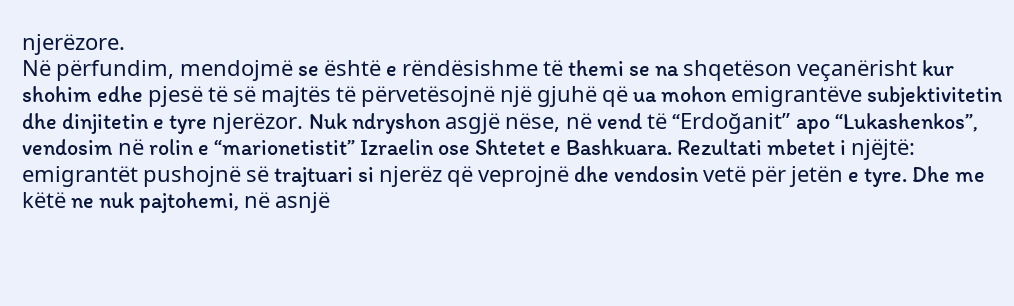njerëzore.
Në përfundim, mendojmë se është e rëndësishme të themi se na shqetëson veçanërisht kur shohim edhe pjesë të së majtës të përvetësojnë një gjuhë që ua mohon emigrantëve subjektivitetin dhe dinjitetin e tyre njerëzor. Nuk ndryshon asgjë nëse, në vend të “Erdoğanit” apo “Lukashenkos”, vendosim në rolin e “marionetistit” Izraelin ose Shtetet e Bashkuara. Rezultati mbetet i njëjtë: emigrantët pushojnë së trajtuari si njerëz që veprojnë dhe vendosin vetë për jetën e tyre. Dhe me këtë ne nuk pajtohemi, në asnjë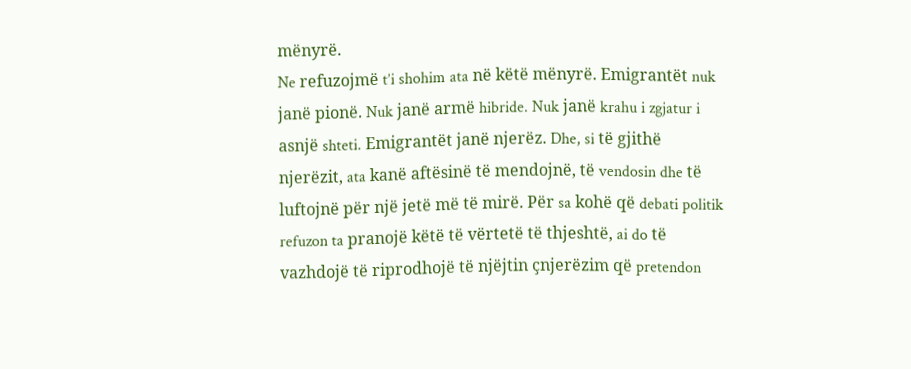mënyrë.
Ne refuzojmë t’i shohim ata në këtë mënyrë. Emigrantët nuk janë pionë. Nuk janë armë hibride. Nuk janë krahu i zgjatur i asnjë shteti. Emigrantët janë njerëz. Dhe, si të gjithë njerëzit, ata kanë aftësinë të mendojnë, të vendosin dhe të luftojnë për një jetë më të mirë. Për sa kohë që debati politik refuzon ta pranojë këtë të vërtetë të thjeshtë, ai do të vazhdojë të riprodhojë të njëjtin çnjerëzim që pretendon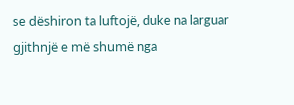se dëshiron ta luftojë, duke na larguar gjithnjë e më shumë nga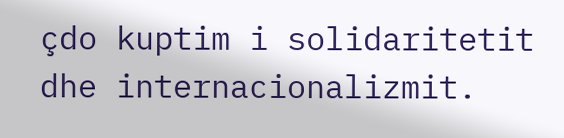çdo kuptim i solidaritetit dhe internacionalizmit.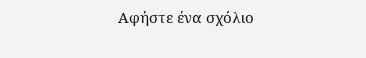Αφήστε ένα σχόλιο